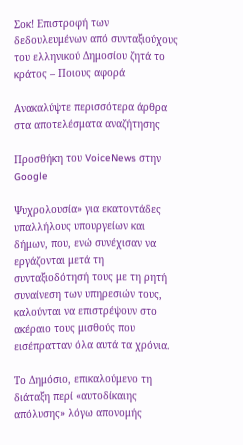Σοκ! Επιστροφή των δεδουλευμένων από συνταξιούχους του ελληνικού Δημοσίου ζητά το κράτος – Ποιους αφορά

Ανακαλύψτε περισσότερα άρθρα στα αποτελέσματα αναζήτησης

Προσθήκη του VoiceNews στην Google

Ψυχρολουσία» για εκατοντάδες υπαλλήλους υπουργείων και δήμων, που, ενώ συνέχισαν να εργάζονται μετά τη συνταξιοδότησή τους με τη ρητή συναίνεση των υπηρεσιών τους, καλούνται να επιστρέψουν στο ακέραιο τους μισθούς που εισέπρατταν όλα αυτά τα χρόνια.

Το Δημόσιο, επικαλούμενο τη διάταξη περί «αυτοδίκαιης απόλυσης» λόγω απονομής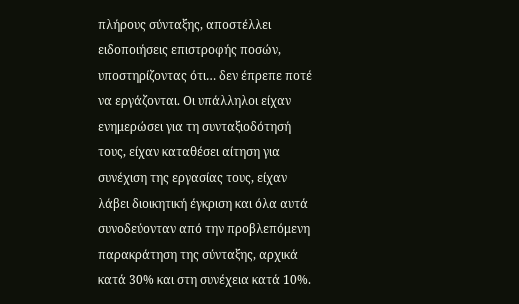πλήρους σύνταξης, αποστέλλει ειδοποιήσεις επιστροφής ποσών, υποστηρίζοντας ότι… δεν έπρεπε ποτέ να εργάζονται. Οι υπάλληλοι είχαν ενημερώσει για τη συνταξιοδότησή τους, είχαν καταθέσει αίτηση για συνέχιση της εργασίας τους, είχαν λάβει διοικητική έγκριση και όλα αυτά συνοδεύονταν από την προβλεπόμενη παρακράτηση της σύνταξης, αρχικά κατά 30% και στη συνέχεια κατά 10%.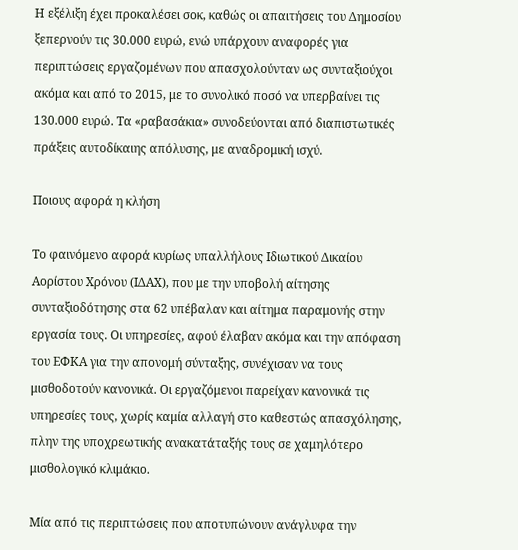Η εξέλιξη έχει προκαλέσει σοκ, καθώς οι απαιτήσεις του Δημοσίου ξεπερνούν τις 30.000 ευρώ, ενώ υπάρχουν αναφορές για περιπτώσεις εργαζομένων που απασχολούνταν ως συνταξιούχοι ακόμα και από το 2015, με το συνολικό ποσό να υπερβαίνει τις 130.000 ευρώ. Τα «ραβασάκια» συνοδεύονται από διαπιστωτικές πράξεις αυτοδίκαιης απόλυσης, με αναδρομική ισχύ.

Ποιους αφορά η κλήση

Το φαινόμενο αφορά κυρίως υπαλλήλους Ιδιωτικού Δικαίου Αορίστου Χρόνου (ΙΔΑΧ), που με την υποβολή αίτησης συνταξιοδότησης στα 62 υπέβαλαν και αίτημα παραμονής στην εργασία τους. Οι υπηρεσίες, αφού έλαβαν ακόμα και την απόφαση του ΕΦΚΑ για την απονομή σύνταξης, συνέχισαν να τους μισθοδοτούν κανονικά. Οι εργαζόμενοι παρείχαν κανονικά τις υπηρεσίες τους, χωρίς καμία αλλαγή στο καθεστώς απασχόλησης, πλην της υποχρεωτικής ανακατάταξής τους σε χαμηλότερο μισθολογικό κλιμάκιο.

Μία από τις περιπτώσεις που αποτυπώνουν ανάγλυφα την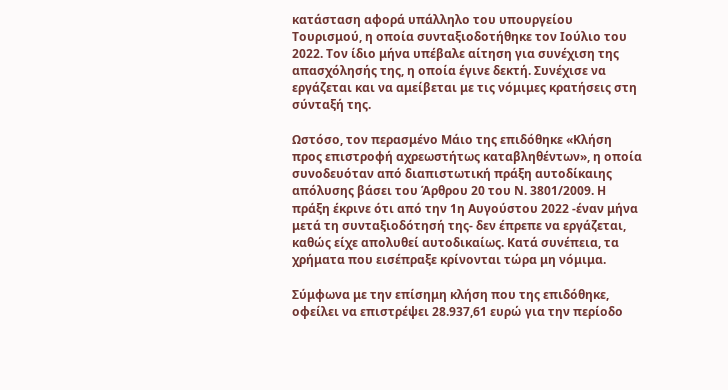κατάσταση αφορά υπάλληλο του υπουργείου Τουρισμού, η οποία συνταξιοδοτήθηκε τον Ιούλιο του 2022. Τον ίδιο μήνα υπέβαλε αίτηση για συνέχιση της απασχόλησής της, η οποία έγινε δεκτή. Συνέχισε να εργάζεται και να αμείβεται με τις νόμιμες κρατήσεις στη σύνταξή της.

Ωστόσο, τον περασμένο Μάιο της επιδόθηκε «Κλήση προς επιστροφή αχρεωστήτως καταβληθέντων», η οποία συνοδευόταν από διαπιστωτική πράξη αυτοδίκαιης απόλυσης βάσει του Άρθρου 20 του Ν. 3801/2009. Η πράξη έκρινε ότι από την 1η Αυγούστου 2022 -έναν μήνα μετά τη συνταξιοδότησή της- δεν έπρεπε να εργάζεται, καθώς είχε απολυθεί αυτοδικαίως. Κατά συνέπεια, τα χρήματα που εισέπραξε κρίνονται τώρα μη νόμιμα.

Σύμφωνα με την επίσημη κλήση που της επιδόθηκε, οφείλει να επιστρέψει 28.937,61 ευρώ για την περίοδο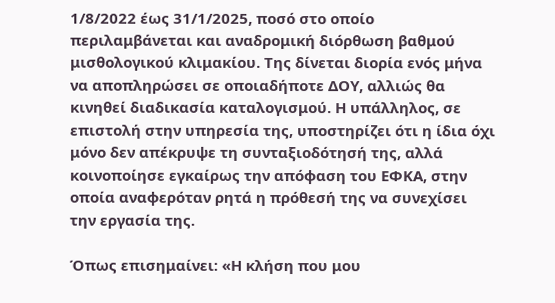1/8/2022 έως 31/1/2025, ποσό στο οποίο περιλαμβάνεται και αναδρομική διόρθωση βαθμού μισθολογικού κλιμακίου. Της δίνεται διορία ενός μήνα να αποπληρώσει σε οποιαδήποτε ΔΟΥ, αλλιώς θα κινηθεί διαδικασία καταλογισμού. Η υπάλληλος, σε επιστολή στην υπηρεσία της, υποστηρίζει ότι η ίδια όχι μόνο δεν απέκρυψε τη συνταξιοδότησή της, αλλά κοινοποίησε εγκαίρως την απόφαση του ΕΦΚΑ, στην οποία αναφερόταν ρητά η πρόθεσή της να συνεχίσει την εργασία της.

Όπως επισημαίνει: «Η κλήση που μου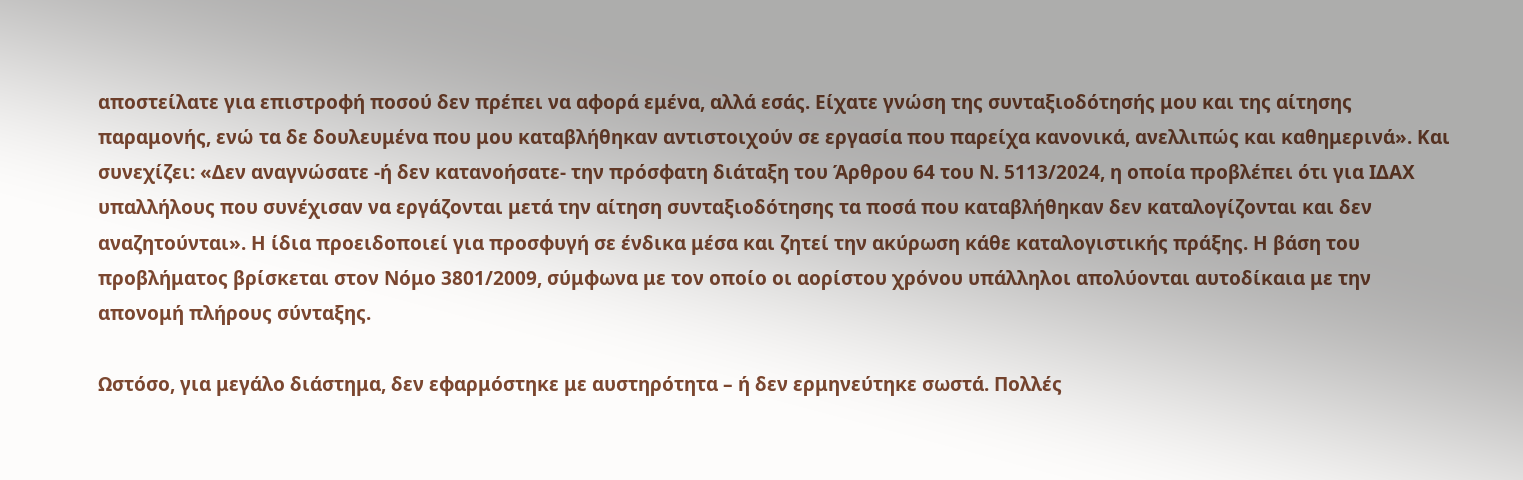αποστείλατε για επιστροφή ποσού δεν πρέπει να αφορά εμένα, αλλά εσάς. Είχατε γνώση της συνταξιοδότησής μου και της αίτησης παραμονής, ενώ τα δε δουλευμένα που μου καταβλήθηκαν αντιστοιχούν σε εργασία που παρείχα κανονικά, ανελλιπώς και καθημερινά». Και συνεχίζει: «Δεν αναγνώσατε -ή δεν κατανοήσατε- την πρόσφατη διάταξη του Άρθρου 64 του Ν. 5113/2024, η οποία προβλέπει ότι για ΙΔΑΧ υπαλλήλους που συνέχισαν να εργάζονται μετά την αίτηση συνταξιοδότησης τα ποσά που καταβλήθηκαν δεν καταλογίζονται και δεν αναζητούνται». Η ίδια προειδοποιεί για προσφυγή σε ένδικα μέσα και ζητεί την ακύρωση κάθε καταλογιστικής πράξης. Η βάση του προβλήματος βρίσκεται στον Νόμο 3801/2009, σύμφωνα με τον οποίο οι αορίστου χρόνου υπάλληλοι απολύονται αυτοδίκαια με την απονομή πλήρους σύνταξης.

Ωστόσο, για μεγάλο διάστημα, δεν εφαρμόστηκε με αυστηρότητα – ή δεν ερμηνεύτηκε σωστά. Πολλές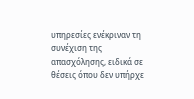υπηρεσίες ενέκριναν τη συνέχιση της απασχόλησης, ειδικά σε θέσεις όπου δεν υπήρχε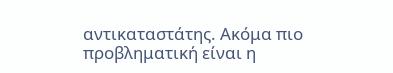αντικαταστάτης. Ακόμα πιο προβληματική είναι η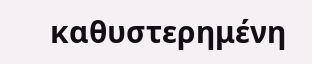καθυστερημένη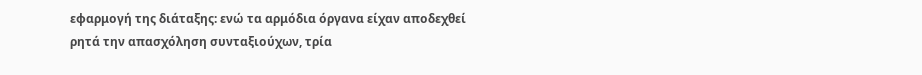εφαρμογή της διάταξης: ενώ τα αρμόδια όργανα είχαν αποδεχθεί ρητά την απασχόληση συνταξιούχων, τρία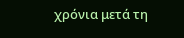χρόνια μετά τη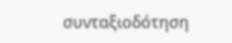συνταξιοδότηση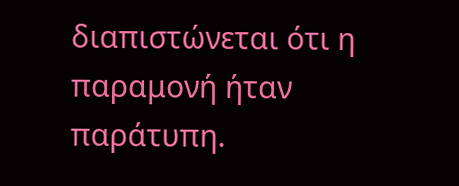διαπιστώνεται ότι η παραμονή ήταν παράτυπη.